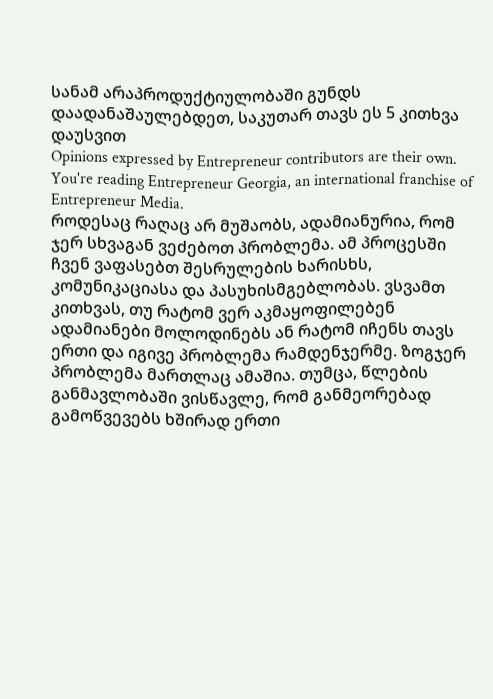სანამ არაპროდუქტიულობაში გუნდს დაადანაშაულებდეთ, საკუთარ თავს ეს 5 კითხვა დაუსვით
Opinions expressed by Entrepreneur contributors are their own.
You're reading Entrepreneur Georgia, an international franchise of Entrepreneur Media.
როდესაც რაღაც არ მუშაობს, ადამიანურია, რომ ჯერ სხვაგან ვეძებოთ პრობლემა. ამ პროცესში ჩვენ ვაფასებთ შესრულების ხარისხს, კომუნიკაციასა და პასუხისმგებლობას. ვსვამთ კითხვას, თუ რატომ ვერ აკმაყოფილებენ ადამიანები მოლოდინებს ან რატომ იჩენს თავს ერთი და იგივე პრობლემა რამდენჯერმე. ზოგჯერ პრობლემა მართლაც ამაშია. თუმცა, წლების განმავლობაში ვისწავლე, რომ განმეორებად გამოწვევებს ხშირად ერთი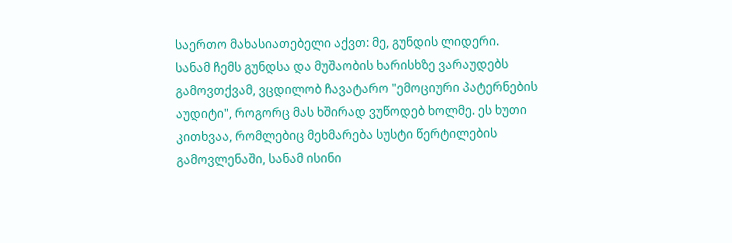საერთო მახასიათებელი აქვთ: მე, გუნდის ლიდერი.
სანამ ჩემს გუნდსა და მუშაობის ხარისხზე ვარაუდებს გამოვთქვამ, ვცდილობ ჩავატარო "ემოციური პატერნების აუდიტი", როგორც მას ხშირად ვუწოდებ ხოლმე. ეს ხუთი კითხვაა, რომლებიც მეხმარება სუსტი წერტილების გამოვლენაში, სანამ ისინი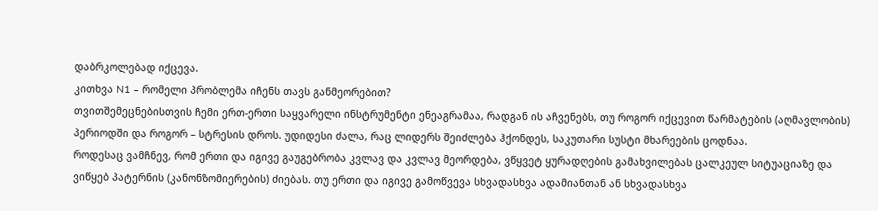დაბრკოლებად იქცევა.
კითხვა N1 – რომელი პრობლემა იჩენს თავს განმეორებით?
თვითშემეცნებისთვის ჩემი ერთ-ერთი საყვარელი ინსტრუმენტი ენეაგრამაა, რადგან ის აჩვენებს, თუ როგორ იქცევით წარმატების (აღმავლობის) პერიოდში და როგორ – სტრესის დროს. უდიდესი ძალა, რაც ლიდერს შეიძლება ჰქონდეს, საკუთარი სუსტი მხარეების ცოდნაა.
როდესაც ვამჩნევ, რომ ერთი და იგივე გაუგებრობა კვლავ და კვლავ მეორდება, ვწყვეტ ყურადღების გამახვილებას ცალკეულ სიტუაციაზე და ვიწყებ პატერნის (კანონზომიერების) ძიებას. თუ ერთი და იგივე გამოწვევა სხვადასხვა ადამიანთან ან სხვადასხვა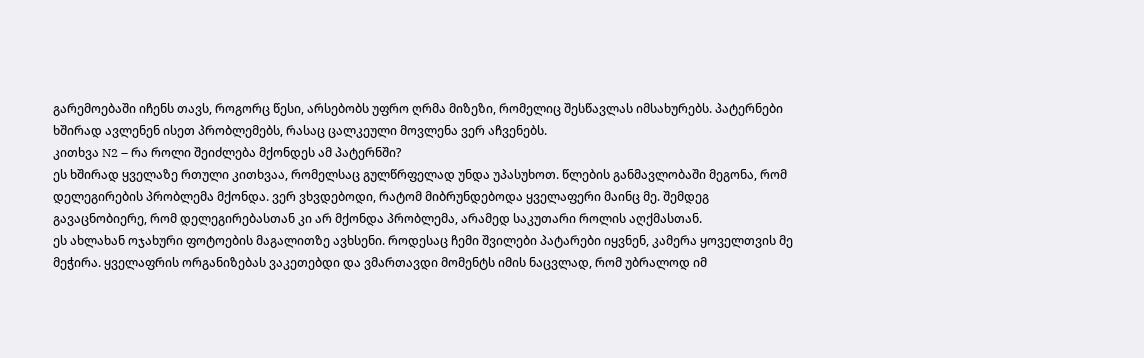გარემოებაში იჩენს თავს, როგორც წესი, არსებობს უფრო ღრმა მიზეზი, რომელიც შესწავლას იმსახურებს. პატერნები ხშირად ავლენენ ისეთ პრობლემებს, რასაც ცალკეული მოვლენა ვერ აჩვენებს.
კითხვა N2 – რა როლი შეიძლება მქონდეს ამ პატერნში?
ეს ხშირად ყველაზე რთული კითხვაა, რომელსაც გულწრფელად უნდა უპასუხოთ. წლების განმავლობაში მეგონა, რომ დელეგირების პრობლემა მქონდა. ვერ ვხვდებოდი, რატომ მიბრუნდებოდა ყველაფერი მაინც მე. შემდეგ გავაცნობიერე, რომ დელეგირებასთან კი არ მქონდა პრობლემა, არამედ საკუთარი როლის აღქმასთან.
ეს ახლახან ოჯახური ფოტოების მაგალითზე ავხსენი. როდესაც ჩემი შვილები პატარები იყვნენ, კამერა ყოველთვის მე მეჭირა. ყველაფრის ორგანიზებას ვაკეთებდი და ვმართავდი მომენტს იმის ნაცვლად, რომ უბრალოდ იმ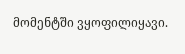მომენტში ვყოფილიყავი.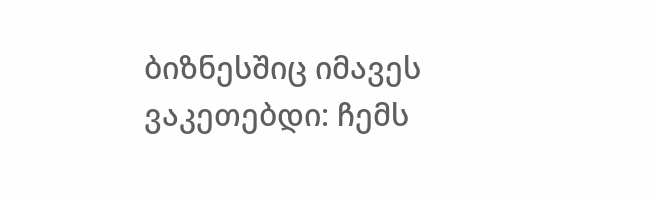ბიზნესშიც იმავეს ვაკეთებდი: ჩემს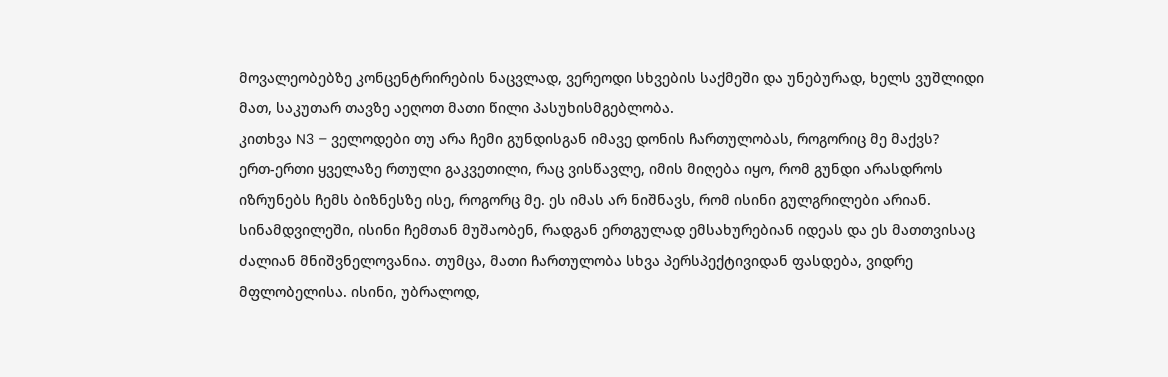მოვალეობებზე კონცენტრირების ნაცვლად, ვერეოდი სხვების საქმეში და უნებურად, ხელს ვუშლიდი მათ, საკუთარ თავზე აეღოთ მათი წილი პასუხისმგებლობა.
კითხვა N3 – ველოდები თუ არა ჩემი გუნდისგან იმავე დონის ჩართულობას, როგორიც მე მაქვს?
ერთ-ერთი ყველაზე რთული გაკვეთილი, რაც ვისწავლე, იმის მიღება იყო, რომ გუნდი არასდროს იზრუნებს ჩემს ბიზნესზე ისე, როგორც მე. ეს იმას არ ნიშნავს, რომ ისინი გულგრილები არიან. სინამდვილეში, ისინი ჩემთან მუშაობენ, რადგან ერთგულად ემსახურებიან იდეას და ეს მათთვისაც ძალიან მნიშვნელოვანია. თუმცა, მათი ჩართულობა სხვა პერსპექტივიდან ფასდება, ვიდრე მფლობელისა. ისინი, უბრალოდ,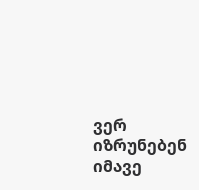ვერ იზრუნებენ იმავე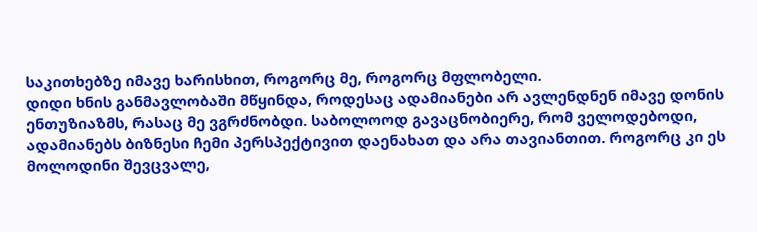საკითხებზე იმავე ხარისხით, როგორც მე, როგორც მფლობელი.
დიდი ხნის განმავლობაში მწყინდა, როდესაც ადამიანები არ ავლენდნენ იმავე დონის ენთუზიაზმს, რასაც მე ვგრძნობდი. საბოლოოდ გავაცნობიერე, რომ ველოდებოდი, ადამიანებს ბიზნესი ჩემი პერსპექტივით დაენახათ და არა თავიანთით. როგორც კი ეს მოლოდინი შევცვალე,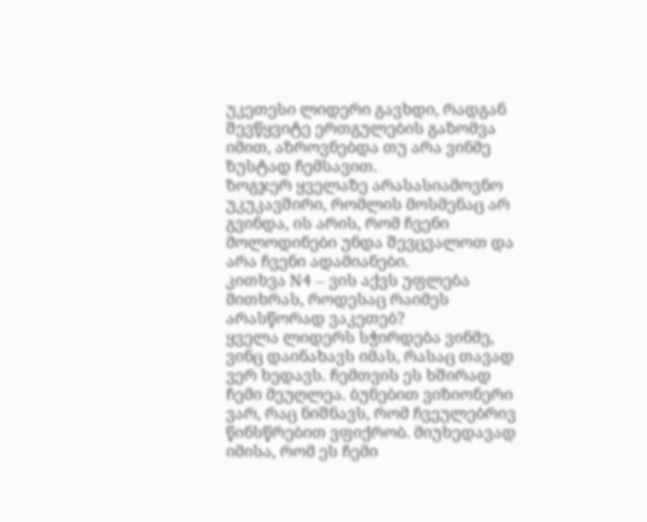უკეთესი ლიდერი გავხდი, რადგან შევწყვიტე ერთგულების გაზომვა იმით, აზროვნებდა თუ არა ვინმე ზუსტად ჩემსავით.
ზოგჯერ ყველაზე არასასიამოვნო უკუკავშირი, რომლის მოსმენაც არ გვინდა, ის არის, რომ ჩვენი მოლოდინები უნდა შევცვალოთ და არა ჩვენი ადამიანები.
კითხვა N4 – ვის აქვს უფლება მითხრას, როდესაც რაიმეს არასწორად ვაკეთებ?
ყველა ლიდერს სჭირდება ვინმე, ვინც დაინახავს იმას, რასაც თავად ვერ ხედავს. ჩემთვის ეს ხშირად ჩემი მეუღლეა. ბუნებით ვიზიონერი ვარ, რაც ნიშნავს, რომ ჩვეულებრივ წინსწრებით ვფიქრობ. მიუხედავად იმისა, რომ ეს ჩემი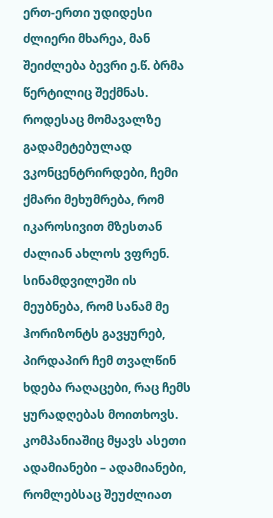ერთ-ერთი უდიდესი ძლიერი მხარეა, მან შეიძლება ბევრი ე.წ. ბრმა წერტილიც შექმნას.
როდესაც მომავალზე გადამეტებულად ვკონცენტრირდები, ჩემი ქმარი მეხუმრება, რომ იკაროსივით მზესთან ძალიან ახლოს ვფრენ. სინამდვილეში ის მეუბნება, რომ სანამ მე ჰორიზონტს გავყურებ, პირდაპირ ჩემ თვალწინ ხდება რაღაცები, რაც ჩემს ყურადღებას მოითხოვს. კომპანიაშიც მყავს ასეთი ადამიანები – ადამიანები, რომლებსაც შეუძლიათ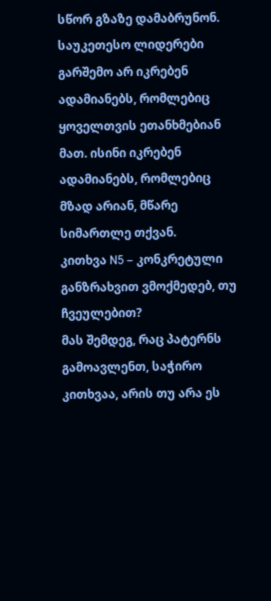სწორ გზაზე დამაბრუნონ.
საუკეთესო ლიდერები გარშემო არ იკრებენ ადამიანებს, რომლებიც ყოველთვის ეთანხმებიან მათ. ისინი იკრებენ ადამიანებს, რომლებიც მზად არიან, მწარე სიმართლე თქვან.
კითხვა N5 – კონკრეტული განზრახვით ვმოქმედებ, თუ ჩვეულებით?
მას შემდეგ, რაც პატერნს გამოავლენთ, საჭირო კითხვაა, არის თუ არა ეს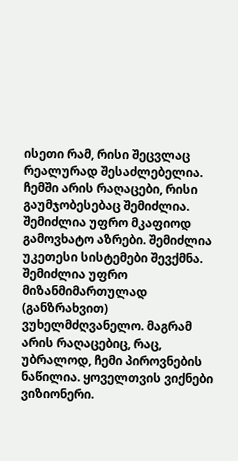ისეთი რამ, რისი შეცვლაც რეალურად შესაძლებელია. ჩემში არის რაღაცები, რისი გაუმჯობესებაც შემიძლია. შემიძლია უფრო მკაფიოდ გამოვხატო აზრები. შემიძლია უკეთესი სისტემები შევქმნა. შემიძლია უფრო მიზანმიმართულად (განზრახვით) ვუხელმძღვანელო. მაგრამ არის რაღაცებიც, რაც, უბრალოდ, ჩემი პიროვნების ნაწილია. ყოველთვის ვიქნები ვიზიონერი.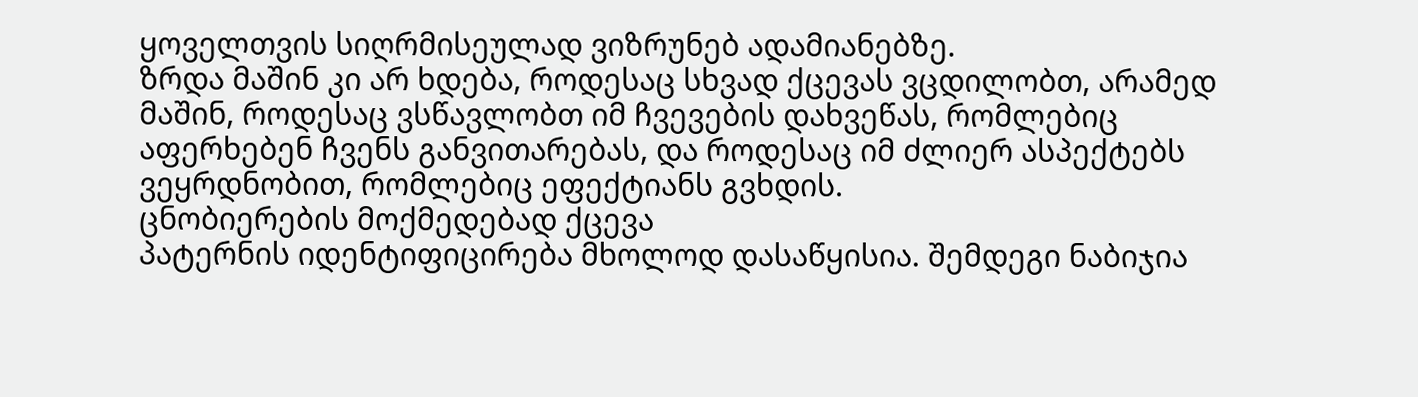ყოველთვის სიღრმისეულად ვიზრუნებ ადამიანებზე.
ზრდა მაშინ კი არ ხდება, როდესაც სხვად ქცევას ვცდილობთ, არამედ მაშინ, როდესაც ვსწავლობთ იმ ჩვევების დახვეწას, რომლებიც აფერხებენ ჩვენს განვითარებას, და როდესაც იმ ძლიერ ასპექტებს ვეყრდნობით, რომლებიც ეფექტიანს გვხდის.
ცნობიერების მოქმედებად ქცევა
პატერნის იდენტიფიცირება მხოლოდ დასაწყისია. შემდეგი ნაბიჯია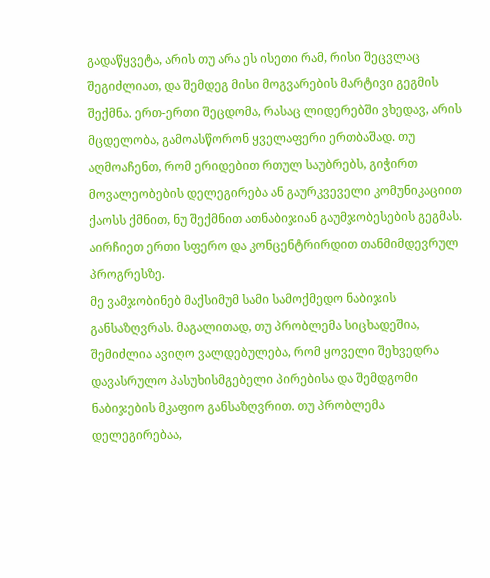გადაწყვეტა, არის თუ არა ეს ისეთი რამ, რისი შეცვლაც შეგიძლიათ, და შემდეგ მისი მოგვარების მარტივი გეგმის შექმნა. ერთ-ერთი შეცდომა, რასაც ლიდერებში ვხედავ, არის მცდელობა, გამოასწორონ ყველაფერი ერთბაშად. თუ აღმოაჩენთ, რომ ერიდებით რთულ საუბრებს, გიჭირთ მოვალეობების დელეგირება ან გაურკვეველი კომუნიკაციით ქაოსს ქმნით, ნუ შექმნით ათნაბიჯიან გაუმჯობესების გეგმას. აირჩიეთ ერთი სფერო და კონცენტრირდით თანმიმდევრულ პროგრესზე.
მე ვამჯობინებ მაქსიმუმ სამი სამოქმედო ნაბიჯის განსაზღვრას. მაგალითად, თუ პრობლემა სიცხადეშია, შემიძლია ავიღო ვალდებულება, რომ ყოველი შეხვედრა დავასრულო პასუხისმგებელი პირებისა და შემდგომი ნაბიჯების მკაფიო განსაზღვრით. თუ პრობლემა დელეგირებაა,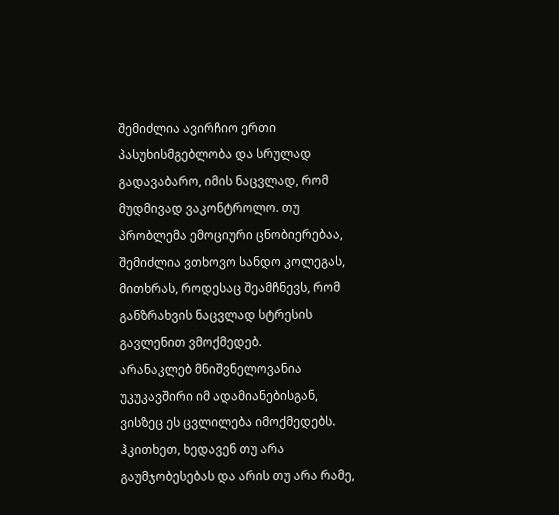შემიძლია ავირჩიო ერთი პასუხისმგებლობა და სრულად გადავაბარო, იმის ნაცვლად, რომ მუდმივად ვაკონტროლო. თუ პრობლემა ემოციური ცნობიერებაა, შემიძლია ვთხოვო სანდო კოლეგას, მითხრას, როდესაც შეამჩნევს, რომ განზრახვის ნაცვლად სტრესის გავლენით ვმოქმედებ.
არანაკლებ მნიშვნელოვანია უკუკავშირი იმ ადამიანებისგან, ვისზეც ეს ცვლილება იმოქმედებს. ჰკითხეთ, ხედავენ თუ არა გაუმჯობესებას და არის თუ არა რამე,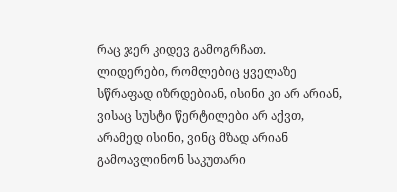რაც ჯერ კიდევ გამოგრჩათ.
ლიდერები, რომლებიც ყველაზე სწრაფად იზრდებიან, ისინი კი არ არიან, ვისაც სუსტი წერტილები არ აქვთ, არამედ ისინი, ვინც მზად არიან გამოავლინონ საკუთარი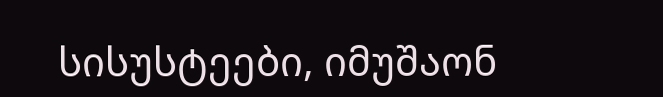სისუსტეები, იმუშაონ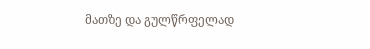მათზე და გულწრფელად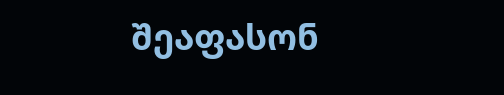შეაფასონ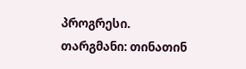პროგრესი.
თარგმანი: თინათინ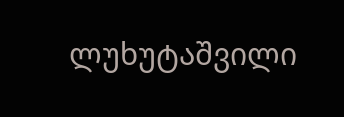ლუხუტაშვილი